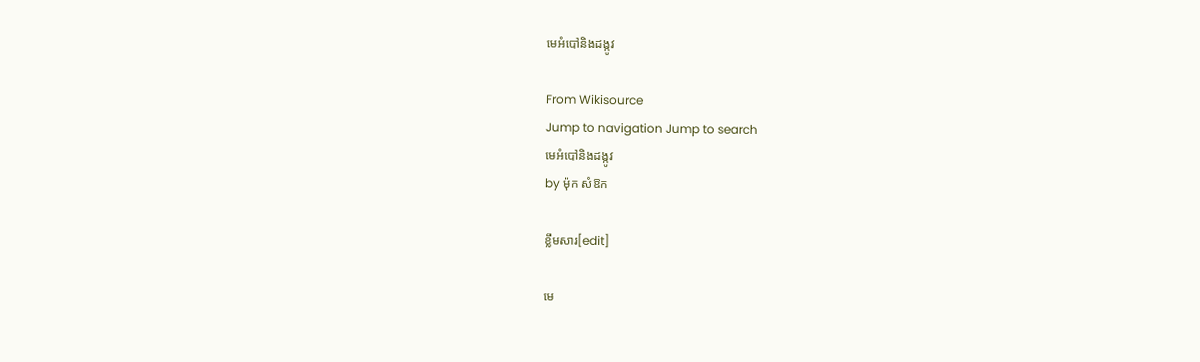មេអំបៅនិងដង្កូវ

From Wikisource
Jump to navigation Jump to search
មេអំបៅនិងដង្កូវ
by ម៉ុក សំឱក

ខ្លឹមសារ[edit]

មេ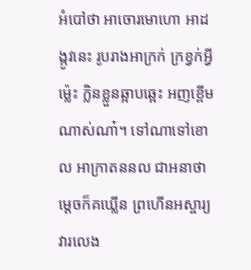អំបៅថា អាចោរមោហោ អាដង្កូវនេះ រូបរាងអាក្រក់ ក្រខ្វក់អ្វីម្ល៉េះ ក្លិនខ្លួនឆ្អាបឆ្អេះ អញខ្ពើមណាស់ណា៎។ ទៅណាទៅខោល អាក្រាតននល ជាអនាថា ម្ដេចក៏គឃ្លើន ព្រហើនអស្ចារ្យ វារលេង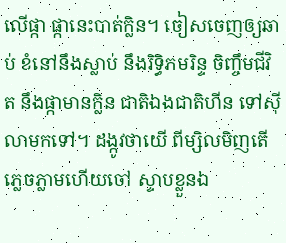លើផ្កា ផ្កានេះបាត់ក្លិន។ ចៀសចេញឲ្យឆាប់ ខំនៅនឹងស្លាប់ នឹងរិទ្ធិភមរិន្ទ ចិញ្ចឹមជីវិត នឹងផ្កាមានក្លិន ជាតិឯងជាតិហីន ទៅស៊ីលាមកទៅ។ ដង្កូវថាយើ ពីម្សិលមិញតើ ភ្លេចភ្លាមហើយចៅ ស្ទាបខ្លួនឯ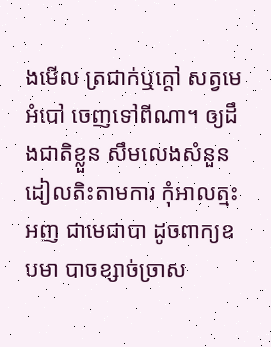ងមើល ត្រជាក់ឬក្ដៅ សត្វមេអំបៅ ចេញទៅពីណា។ ឲ្យដឹងជាតិខ្លួន សឹមលេងសំនួន ដៀលតិះតាមការ កុំអាលត្មះអញ ជាមេជាបា ដូចពាក្យឧបមា បាចខ្សាច់ច្រាស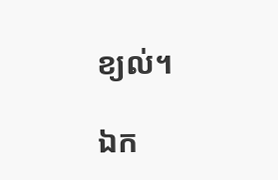ខ្យល់។

ឯក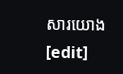សារយោង[edit]